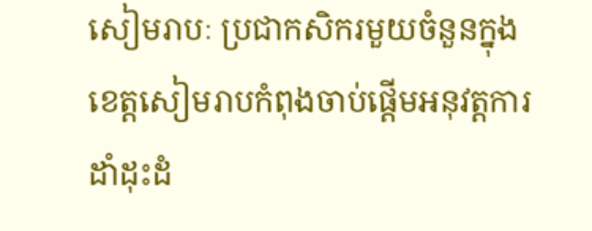សៀមរាបៈ ប្រជាកសិករមួយចំនួនក្នុងខេត្តសៀមរាបកំពុងចាប់ផ្ដើមអនុវត្តការដាំដុះដំ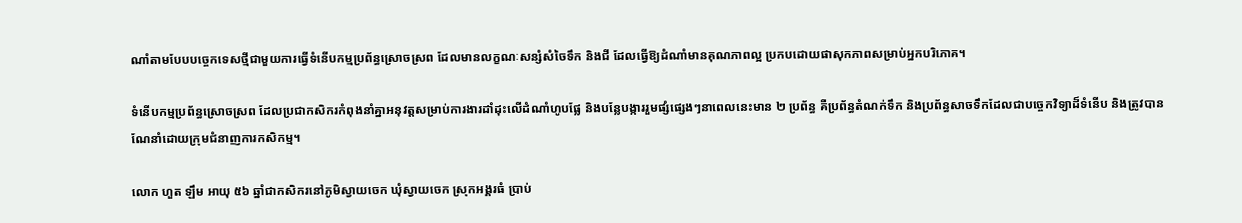ណាំតាមបែបបច្ចេកទេសថ្មីជាមួយការធ្វើទំនើបកម្មប្រព័ន្ធស្រោចស្រព ដែលមានលក្ខណៈសន្សំសំចៃទឹក និងជី ដែលធ្វើឱ្យដំណាំមានគុណភាពល្អ ប្រកបដោយផាសុកភាពសម្រាប់អ្នកបរិភោគ។

ទំនើបកម្មប្រព័ន្ធស្រោចស្រព ដែលប្រជាកសិករកំពុងនាំគ្នាអនុវត្តសម្រាប់ការងារដាំដុះលើដំណាំហូបផ្លែ និងបន្លែបង្ការរួមផ្សំផ្សេងៗនាពេលនេះមាន ២ ប្រព័ន្ធ គឺប្រព័ន្ធតំណក់ទឹក និងប្រព័ន្ធសាចទឹកដែលជាបច្ចេកវិទ្យាដ៏ទំនើប និងត្រូវបានណែនាំដោយក្រុមជំនាញការកសិកម្ម។

លោក ហួត ឡឹម អាយុ ៥៦ ឆ្នាំជាកសិករនៅភូមិស្វាយចេក ឃុំស្វាយចេក ស្រុកអង្គរធំ ប្រាប់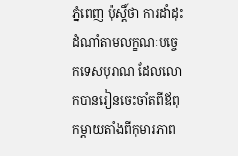ភ្នំពេញ ប៉ុស្តិ៍ថា ការដាំដុះដំណាំតាមលក្ខណៈបច្ចេកទេសបុរាណ ដែលលោកបានរៀនចេះចាំតពីឪពុកម្ដាយតាំងពីកុមារភាព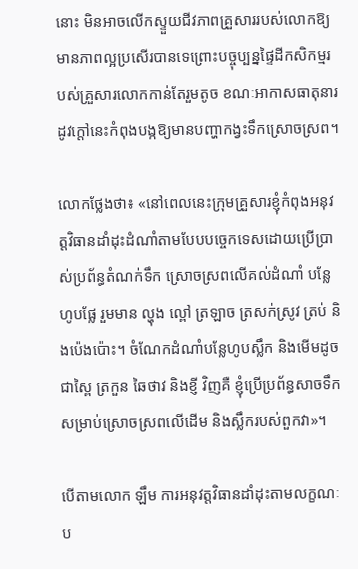នោះ មិនអាចលើកស្ទួយជីវភាពគ្រួសាររបស់លោកឱ្យមានភាពល្អប្រសើរបានទេព្រោះបច្ចុប្បន្នផ្ទៃដីកសិកម្មរបស់គ្រួសារលោកកាន់តែរួមតូច ខណៈអាកាសធាតុនារដូវក្ដៅនេះកំពុងបង្កឱ្យមានបញ្ហាកង្វះទឹកស្រោចស្រព។

លោកថ្លែងថា៖ «នៅពេលនេះក្រុមគ្រួសារខ្ញុំកំពុងអនុវត្តវិធានដាំដុះដំណាំតាមបែបបច្ចេកទេសដោយប្រើប្រាស់ប្រព័ន្ធតំណក់ទឹក ស្រោចស្រពលើគល់ដំណាំ បន្លែហូបផ្លែ រួមមាន ល្ហុង ល្ពៅ ត្រឡាច ត្រសក់ស្រូវ ត្រប់ និងប៉េងប៉ោះ។ ចំណែកដំណាំបន្លែហូបស្លឹក និងមើមដូចជាស្ពៃ ត្រកួន ឆៃថាវ និងខ្ញី វិញគឺ ខ្ញុំប្រើប្រព័ន្ធសាចទឹក សម្រាប់ស្រោចស្រពលើដើម និងស្លឹករបស់ពួកវា»។

បើតាមលោក ឡឹម ការអនុវត្តវិធានដាំដុះតាមលក្ខណៈប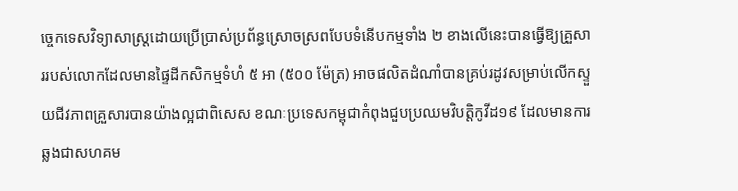ច្ចេកទេសវិទ្យាសាស្ត្រដោយប្រើប្រាស់ប្រព័ន្ធស្រោចស្រពបែបទំនើបកម្មទាំង ២ ខាងលើនេះបានធ្វើឱ្យគ្រួសាររបស់លោកដែលមានផ្ទៃដីកសិកម្មទំហំ ៥ អា (៥០០ ម៉ែត្រ) អាចផលិតដំណាំបានគ្រប់រដូវសម្រាប់លើកស្ទួយជីវភាពគ្រួសារបានយ៉ាងល្អជាពិសេស ខណៈប្រទេសកម្ពុជាកំពុងជួបប្រឈមវិបត្តិកូវីដ១៩ ដែលមានការឆ្លងជាសហគម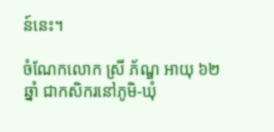ន៍នេះ។

ចំណែកលោក ស្រី ភ័ណ្ឌ អាយុ ៦២ ឆ្នាំ ជាកសិករនៅភូមិ-ឃុំ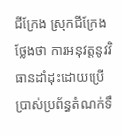ជីក្រែង ស្រុកជីក្រែង ថ្លែងថា ការអនុវត្តនូវវិធានដាំដុះដោយប្រើប្រាស់ប្រព័ន្ធតំណក់ទឹ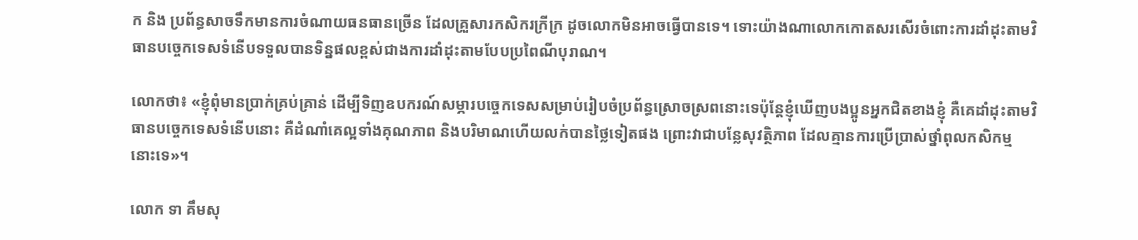ក និង ប្រព័ន្ធសាចទឹកមានការចំណាយធនធានច្រើន ដែលគ្រួសារកសិករក្រីក្រ ដូចលោកមិនអាចធ្វើបានទេ។ ទោះយ៉ាងណាលោកកោតសរសើរចំពោះការដាំដុះតាមវិធានបច្ចេកទេសទំនើបទទួលបានទិន្នផលខ្ពស់ជាងការដាំដុះតាមបែបប្រពៃណីបុរាណ។

លោកថា៖ «ខ្ញុំពុំមានប្រាក់គ្រប់គ្រាន់ ដើម្បីទិញឧបករណ៍សម្ភារបច្ចេកទេសសម្រាប់រៀបចំប្រព័ន្ធស្រោចស្រពនោះទេប៉ុន្តែខ្ញុំឃើញបងប្អូនអ្នកជិតខាងខ្ញុំ គឺគេដាំដុះតាមវិធានបច្ចេកទេសទំនើបនោះ គឺដំណាំគេល្អទាំងគុណភាព និងបរិមាណហើយលក់បានថ្លៃទៀតផង ព្រោះវាជាបន្លែសុវត្ថិភាព ដែលគ្មានការប្រើប្រាស់ថ្នាំពុលកសិកម្មនោះទេ»។

លោក ទា គឹមសុ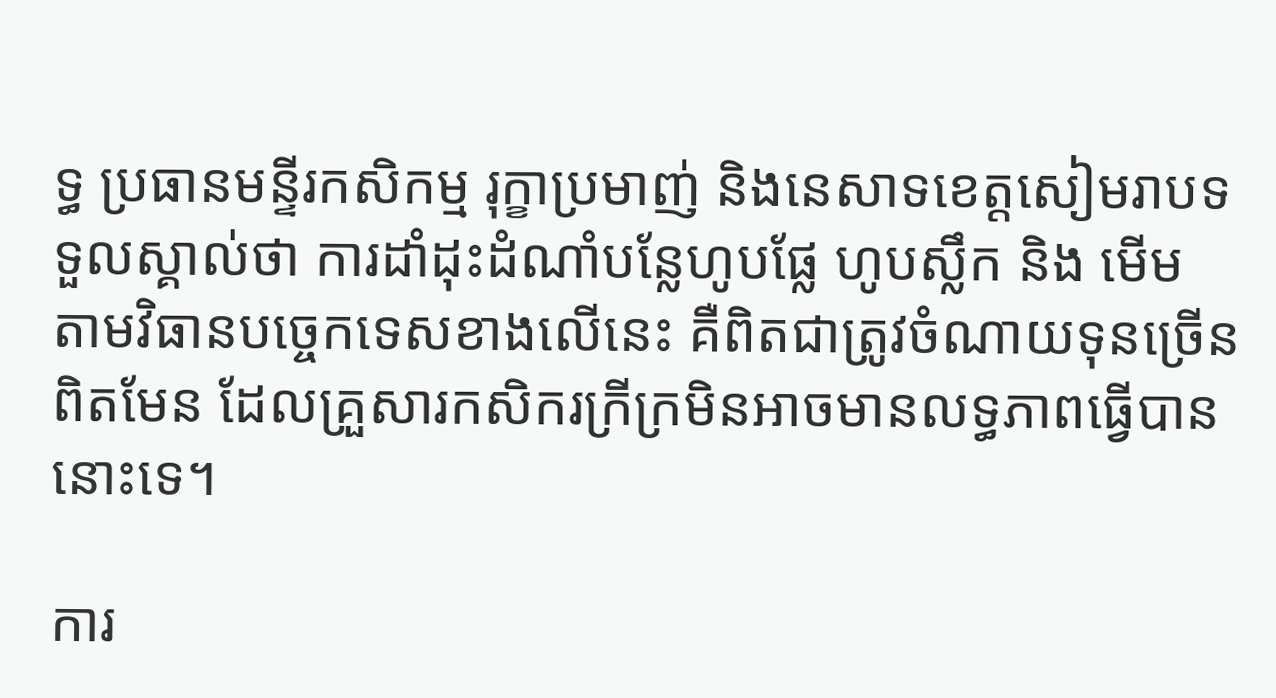ទ្ធ ប្រធានមន្ទីរកសិកម្ម រុក្ខាប្រមាញ់ និងនេសាទខេត្តសៀមរាបទទួលស្គាល់ថា ការដាំដុះដំណាំបន្លែហូបផ្លែ ហូបស្លឹក និង មើម តាមវិធានបច្ចេកទេសខាងលើនេះ គឺពិតជាត្រូវចំណាយទុនច្រើនពិតមែន ដែលគ្រួសារកសិករក្រីក្រមិនអាចមានលទ្ធភាពធ្វើបាននោះទេ។

ការ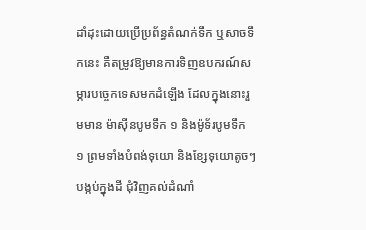ដាំដុះដោយប្រើប្រព័ន្ធតំណក់ទឹក ឬសាចទឹកនេះ គឺតម្រូវឱ្យមានការទិញឧបករណ៍សម្ភារបច្ចេកទេសមកដំឡើង ដែលក្នុងនោះរួមមាន ម៉ាស៊ីនបូមទឹក ១ និងម៉ូទ័របូមទឹក ១ ព្រមទាំងបំពង់ទុយោ និងខ្សែទុយោតូចៗបង្កប់ក្នុងដី ជុំវិញគល់ដំណាំ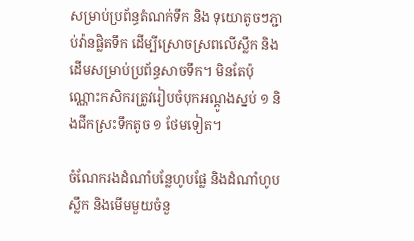សម្រាប់ប្រព័ន្ធតំណក់ទឹក និង ទុយោតូចៗភ្ជាប់វ៉ានផ្លិតទឹក ដើម្បីស្រោចស្រពលើស្លឹក និងដើមសម្រាប់ប្រព័ន្ធសាចទឹក។ មិនតែប៉ុណ្ណោះកសិករត្រូវរៀបចំបុកអណ្ដូងស្នប់ ១ និងជីកស្រះទឹកតូច ១ ថែមទៀត។

ចំណែករងដំណាំបន្លែហូបផ្លែ និងដំណាំហូបស្លឹក និងមើមមួយចំនួ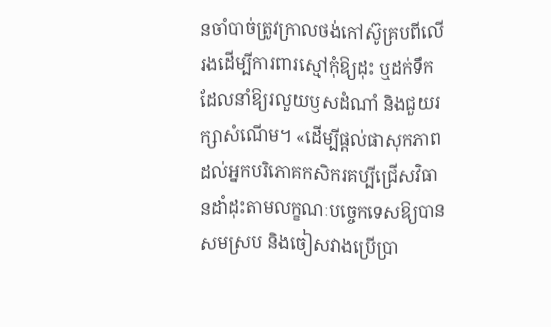នចាំបាច់ត្រូវក្រាលថង់កៅស៊ូគ្របពីលើរងដើម្បីការពារស្មៅកុំឱ្យដុះ ឬដក់ទឹក ដែលនាំឱ្យរលួយឫសដំណាំ និងជួយរក្សាសំណើម។ «ដើម្បីផ្ដល់ផាសុកភាពដល់អ្នកបរិភោគកសិករគប្បីជ្រើសវិធានដាំដុះតាមលក្ខណៈបច្ចេកទេសឱ្យបានសមស្រប និងចៀសវាងប្រើប្រា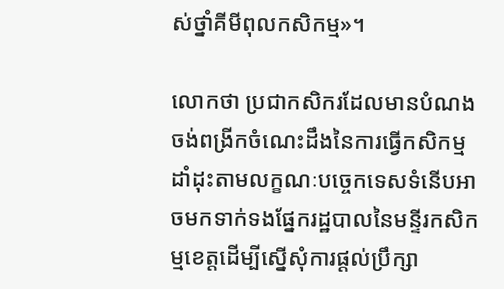ស់ថ្នាំគីមីពុលកសិកម្ម»។

លោកថា ប្រជាកសិករដែលមានបំណងចង់ពង្រីកចំណេះដឹងនៃការធ្វើកសិកម្មដាំដុះតាមលក្ខណៈបច្ចេកទេសទំនើបអាចមកទាក់ទងផ្នែករដ្ឋបាលនៃមន្ទីរកសិកម្មខេត្តដើម្បីស្នើសុំការផ្ដល់ប្រឹក្សា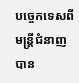បច្ចេកទេសពីមន្ត្រីជំនាញបាន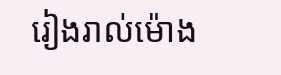រៀងរាល់ម៉ោង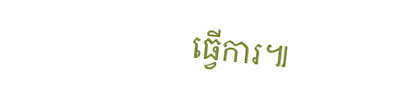ធ្វើការ៕